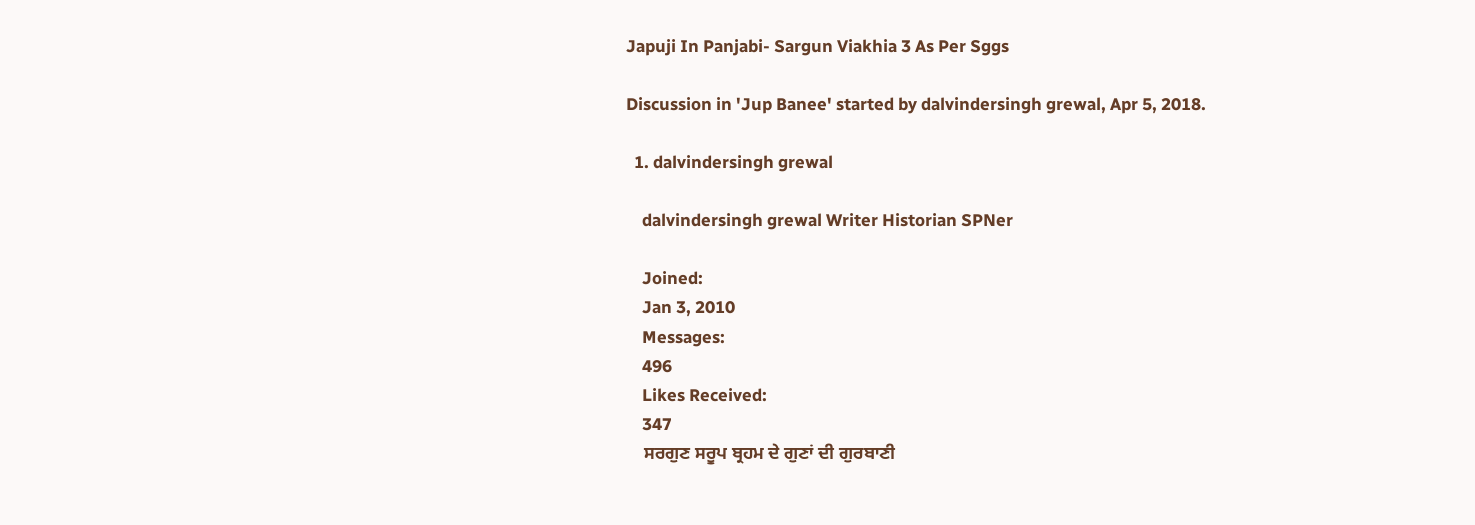Japuji In Panjabi- Sargun Viakhia 3 As Per Sggs

Discussion in 'Jup Banee' started by dalvindersingh grewal, Apr 5, 2018.

  1. dalvindersingh grewal

    dalvindersingh grewal Writer Historian SPNer

    Joined:
    Jan 3, 2010
    Messages:
    496
    Likes Received:
    347
    ਸਰਗੁਣ ਸਰੂਪ ਬ੍ਰਹਮ ਦੇ ਗੁਣਾਂ ਦੀ ਗੁਰਬਾਣੀ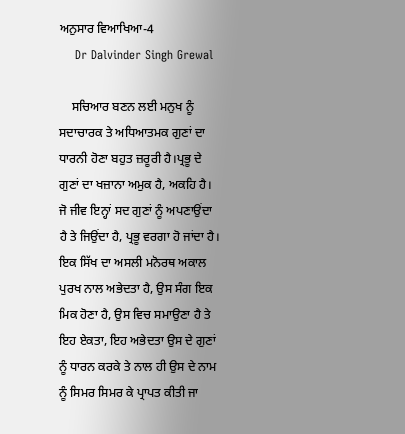ਅਨੁਸਾਰ ਵਿਆਖਿਆ-4
    Dr Dalvinder Singh Grewal

    ਸਚਿਆਰ ਬਣਨ ਲਈ ਮਨੁਖ ਨੂੰ ਸਦਾਚਾਰਕ ਤੇ ਅਧਿਆਤਮਕ ਗੁਣਾਂ ਦਾ ਧਾਰਨੀ ਹੋਣਾ ਬਹੁਤ ਜ਼ਰੂਰੀ ਹੈ।ਪ੍ਰਭੂ ਦੇ ਗੁਣਾਂ ਦਾ ਖਜ਼ਾਨਾ ਅਮੁਕ ਹੈ, ਅਕਹਿ ਹੈ। ਜੋ ਜੀਵ ਇਨ੍ਹਾਂ ਸਦ ਗੁਣਾਂ ਨੂੰ ਅਪਣਾਉਂਦਾ ਹੈ ਤੇ ਜਿਉਂਦਾ ਹੈ, ਪ੍ਰਭੂ ਵਰਗਾ ਹੋ ਜਾਂਦਾ ਹੈ। ਇਕ ਸਿੱਖ ਦਾ ਅਸਲੀ ਮਨੋਰਥ ਅਕਾਲ ਪੁਰਖ ਨਾਲ ਅਭੇਦਤਾ ਹੈ, ਉਸ ਸੰਗ ਇਕ ਮਿਕ ਹੋਣਾ ਹੈ, ਉਸ ਵਿਚ ਸਮਾਉਣਾ ਹੈ ਤੇ ਇਹ ਏਕਤਾ, ਇਹ ਅਭੇਦਤਾ ਉਸ ਦੇ ਗੁਣਾਂ ਨੂੰ ਧਾਰਨ ਕਰਕੇ ਤੇ ਨਾਲ ਹੀ ਉਸ ਦੇ ਨਾਮ ਨੂੰ ਸਿਮਰ ਸਿਮਰ ਕੇ ਪ੍ਰਾਪਤ ਕੀਤੀ ਜਾ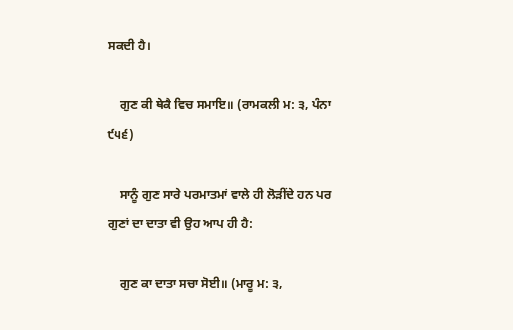ਸਕਦੀ ਹੈ।

    ਗੁਣ ਕੀ ਥੇਕੈ ਵਿਚ ਸਮਾਇ॥ (ਰਾਮਕਲੀ ਮ: ੩, ਪੰਨਾ ੯੫੬)

    ਸਾਨੂੰ ਗੁਣ ਸਾਰੇ ਪਰਮਾਤਮਾਂ ਵਾਲੇ ਹੀ ਲੋੜੀਂਦੇ ਹਨ ਪਰ ਗੁਣਾਂ ਦਾ ਦਾਤਾ ਵੀ ਉਹ ਆਪ ਹੀ ਹੈ:

    ਗੁਣ ਕਾ ਦਾਤਾ ਸਚਾ ਸੋਈ॥ (ਮਾਰੂ ਮ: ੩,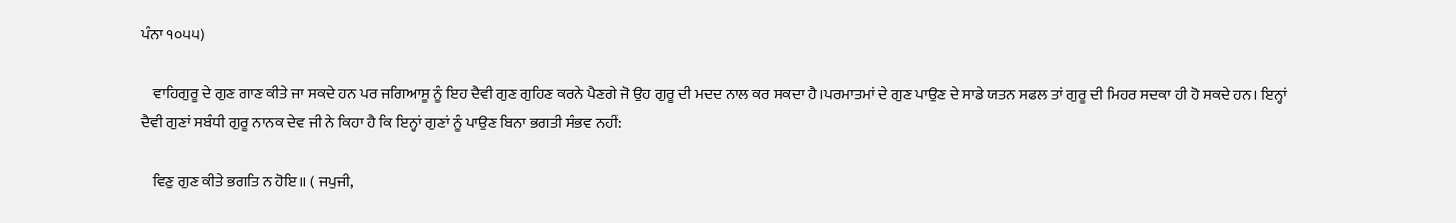ਪੰਨਾ ੧੦੫੫)

    ਵਾਹਿਗੁਰੂ ਦੇ ਗੁਣ ਗਾਣ ਕੀਤੇ ਜਾ ਸਕਦੇ ਹਨ ਪਰ ਜਗਿਆਸੂ ਨੂੰ ਇਹ ਦੈਵੀ ਗੁਣ ਗੁਹਿਣ ਕਰਨੇ ਪੈਣਗੇ ਜੋ ਉਹ ਗੁਰੂ ਦੀ ਮਦਦ ਨਾਲ ਕਰ ਸਕਦਾ ਹੈ।ਪਰਮਾਤਮਾਂ ਦੇ ਗੁਣ ਪਾਉਣ ਦੇ ਸਾਡੇ ਯਤਨ ਸਫਲ ਤਾਂ ਗੁਰੂ ਦੀ ਮਿਹਰ ਸਦਕਾ ਹੀ ਹੋ ਸਕਦੇ ਹਨ। ਇਨ੍ਹਾਂ ਦੈਵੀ ਗੁਣਾਂ ਸਬੰਧੀ ਗੁਰੂ ਨਾਨਕ ਦੇਵ ਜੀ ਨੇ ਕਿਹਾ ਹੈ ਕਿ ਇਨ੍ਹਾਂ ਗੁਣਾਂ ਨੂੰ ਪਾਉਣ ਬਿਨਾ ਭਗਤੀ ਸੰਭਵ ਨਹੀਂ:

    ਵਿਣੁ ਗੁਣ ਕੀਤੇ ਭਗਤਿ ਨ ਹੋਇ॥ ( ਜਪੁਜੀ,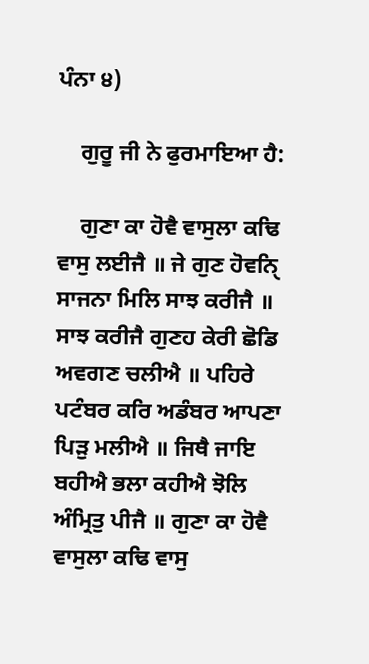ਪੰਨਾ ੪)

    ਗੁਰੂ ਜੀ ਨੇ ਫੁਰਮਾਇਆ ਹੈ:

    ਗੁਣਾ ਕਾ ਹੋਵੈ ਵਾਸੁਲਾ ਕਢਿ ਵਾਸੁ ਲਈਜੈ ॥ ਜੇ ਗੁਣ ਹੋਵਨਿੑ ਸਾਜਨਾ ਮਿਲਿ ਸਾਝ ਕਰੀਜੈ ॥ ਸਾਝ ਕਰੀਜੈ ਗੁਣਹ ਕੇਰੀ ਛੋਡਿ ਅਵਗਣ ਚਲੀਐ ॥ ਪਹਿਰੇ ਪਟੰਬਰ ਕਰਿ ਅਡੰਬਰ ਆਪਣਾ ਪਿੜੁ ਮਲੀਐ ॥ ਜਿਥੈ ਜਾਇ ਬਹੀਐ ਭਲਾ ਕਹੀਐ ਝੋਲਿ ਅੰਮ੍ਰਿਤੁ ਪੀਜੈ ॥ ਗੁਣਾ ਕਾ ਹੋਵੈ ਵਾਸੁਲਾ ਕਢਿ ਵਾਸੁ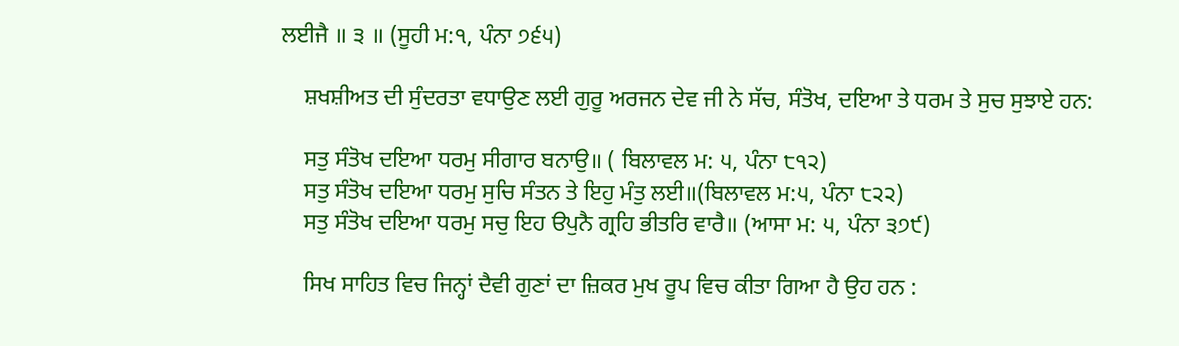ਲਈਜੈ ॥ ੩ ॥ (ਸੂਹੀ ਮ:੧, ਪੰਨਾ ੭੬੫)

    ਸ਼ਖਸ਼ੀਅਤ ਦੀ ਸੁੰਦਰਤਾ ਵਧਾਉਣ ਲਈ ਗੁਰੂ ਅਰਜਨ ਦੇਵ ਜੀ ਨੇ ਸੱਚ, ਸੰਤੋਖ, ਦਇਆ ਤੇ ਧਰਮ ਤੇ ਸੁਚ ਸੁਝਾਏ ਹਨ:

    ਸਤੁ ਸੰਤੋਖ ਦਇਆ ਧਰਮੁ ਸੀਗਾਰ ਬਨਾਉ॥ ( ਬਿਲਾਵਲ ਮ: ੫, ਪੰਨਾ ੮੧੨)
    ਸਤੁ ਸੰਤੋਖ ਦਇਆ ਧਰਮੁ ਸੁਚਿ ਸੰਤਨ ਤੇ ਇਹੁ ਮੰਤੁ ਲਈ॥(ਬਿਲਾਵਲ ਮ:੫, ਪੰਨਾ ੮੨੨)
    ਸਤੁ ਸੰਤੋਖ ਦਇਆ ਧਰਮੁ ਸਚੁ ਇਹ ੳਪੁਨੈ ਗ੍ਰਹਿ ਭੀਤਰਿ ਵਾਰੈ॥ (ਆਸਾ ਮ: ੫, ਪੰਨਾ ੩੭੯)

    ਸਿਖ ਸਾਹਿਤ ਵਿਚ ਜਿਨ੍ਹਾਂ ਦੈਵੀ ਗੁਣਾਂ ਦਾ ਜ਼ਿਕਰ ਮੁਖ ਰੂਪ ਵਿਚ ਕੀਤਾ ਗਿਆ ਹੈ ਉਹ ਹਨ :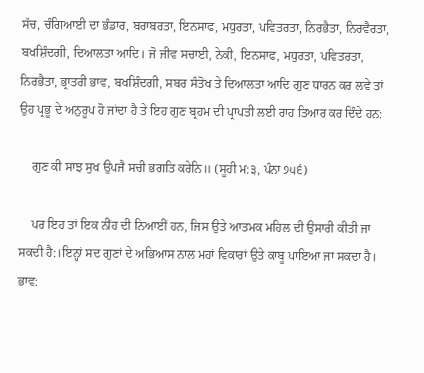ਸੱਚ, ਚੰਗਿਆਈ ਦਾ ਭੰਡਾਰ, ਬਰਾਬਰਤਾ, ਇਨਸਾਫ, ਮਧੁਰਤਾ, ਪਵਿਤਰਤਾ, ਨਿਰਭੈਤਾ, ਨਿਰਵੈਰਤਾ, ਬਖਸ਼ਿੰਦਗੀ, ਦਿਆਲਤਾ ਆਦਿ। ਜੋ ਜੀਵ ਸਚਾਈ, ਨੇਕੀ, ਇਨਸਾਫ, ਮਧੁਰਤਾ, ਪਵਿਤਰਤਾ, ਨਿਰਭੈਤਾ, ਭ੍ਰਾਤਰੀ ਭਾਵ, ਬਖਸ਼ਿੰਦਗੀ, ਸਬਰ ਸੰਤੋਖ ਤੇ ਦਿਆਲਤਾ ਆਦਿ ਗੁਣ ਧਾਰਨ ਕਰ ਲਵੇ ਤਾਂ ਉਹ ਪ੍ਰਭੂ ਦੇ ਅਨੁਰੂਪ ਹੋ ਜਾਂਦਾ ਹੈ ਤੇ ਇਹ ਗੁਣ ਬ੍ਰਹਮ ਦੀ ਪ੍ਰਾਪਤੀ ਲਈ ਰਾਹ ਤਿਆਰ ਕਰ ਦਿੰਦੇ ਹਨ:

    ਗੁਣ ਕੀ ਸਾਝ ਸੁਖ ਉਪਜੈ ਸਚੀ ਭਗਤਿ ਕਰੇਨਿ॥ (ਸੂਹੀ ਮ:੩, ਪੰਨਾ ੭੫੬)

    ਪਰ ਇਹ ਤਾਂ ਇਕ ਨੀਂਹ ਦੀ ਨਿਆਈਂ ਹਨ, ਜਿਸ ਉਤੇ ਆਤਮਕ ਮਹਿਲ ਦੀ ਉਸਾਰੀ ਕੀਤੀ ਜਾ ਸਕਦੀ ਹੈ:।ਇਨ੍ਹਾਂ ਸਦ ਗੁਣਾਂ ਦੇ ਅਭਿਆਸ ਨਾਲ ਮਹਾਂ ਵਿਕਾਰਾਂ ਉਤੇ ਕਾਬੂ ਪਾਇਆ ਜਾ ਸਕਦਾ ਹੈ। ਭਾਵ: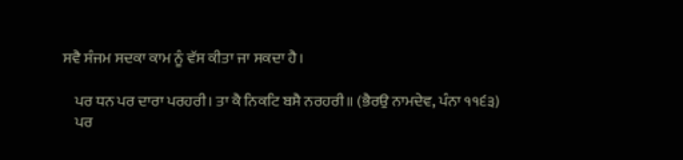ਸਵੈ ਸੰਜਮ ਸਦਕਾ ਕਾਮ ਨੂੰ ਵੱਸ ਕੀਤਾ ਜਾ ਸਕਦਾ ਹੈ।

    ਪਰ ਧਨ ਪਰ ਦਾਰਾ ਪਰਹਰੀ। ਤਾ ਕੈ ਨਿਕਟਿ ਬਸੈ ਨਰਹਰੀ॥ (ਭੈਰਉ ਨਾਮਦੇਵ, ਪੰਨਾ ੧੧੬੩)
    ਪਰ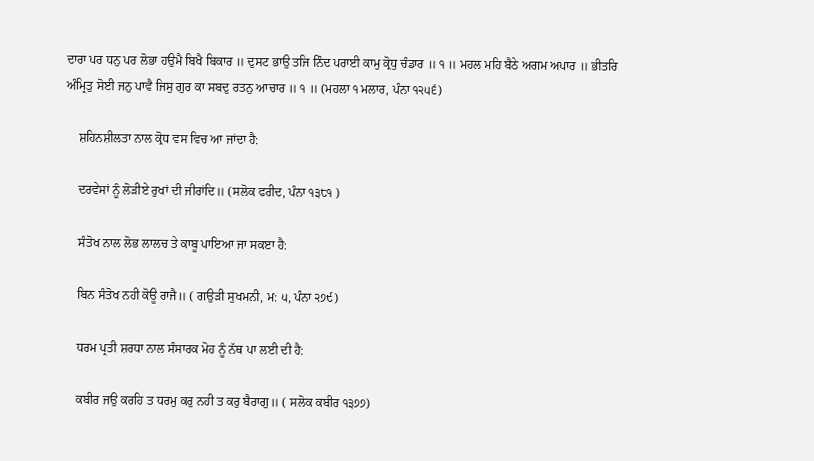ਦਾਰਾ ਪਰ ਧਨੁ ਪਰ ਲੋਭਾ ਹਉਮੈ ਬਿਖੈ ਬਿਕਾਰ ॥ ਦੁਸਟ ਭਾਉ ਤਜਿ ਨਿੰਦ ਪਰਾਈ ਕਾਮੁ ਕ੍ਰੋਧੁ ਚੰਡਾਰ ॥ ੧ ॥ ਮਹਲ ਮਹਿ ਬੈਠੇ ਅਗਮ ਅਪਾਰ ॥ ਭੀਤਰਿ ਅੰਮ੍ਰਿਤੁ ਸੋਈ ਜਨੁ ਪਾਵੈ ਜਿਸੁ ਗੁਰ ਕਾ ਸਬਦੁ ਰਤਨੁ ਆਚਾਰ ॥ ੧ ॥ (ਮਹਲਾ ੧ ਮਲਾਰ, ਪੰਨਾ ੧੨੫੬)

    ਸ਼ਹਿਨਸ਼ੀਲਤਾ ਨਾਲ ਕ੍ਰੋਧ ਵਸ ਵਿਚ ਆ ਜਾਂਦਾ ਹੈ:

    ਦਰਵੇਸਾਂ ਨੂੰ ਲੋੜੀਏ ਰੁਖਾਂ ਦੀ ਜੀਰਾਂਦਿ॥ (ਸਲੋਕ ਫਰੀਦ, ਪੰਨਾ ੧੩੮੧ )

    ਸੰਤੋਖ ਨਾਲ ਲੋਭ ਲਾਲਚ ਤੇ ਕਾਬੂ ਪਾਇਆ ਜਾ ਸਕੲਾ ਹੈ:

    ਬਿਨ ਸੰਤੋਖ ਨਹੀ ਕੋਊ ਰਾਜੈ॥ ( ਗਉੜੀ ਸੁਖਮਨੀ, ਮ: ੫, ਪੰਨਾ ੨੭੯)

    ਧਰਮ ਪ੍ਰਤੀ ਸ਼ਰਧਾ ਨਾਲ ਸੰਸਾਰਕ ਮੋਹ ਨੂੰ ਨੱਥ ਪਾ ਲਈ ਦੀ ਹੈ:

    ਕਬੀਰ ਜਉ ਕਰਹਿ ਤ ਧਰਮੁ ਕਰੁ ਨਹੀ ਤ ਕਰੁ ਬੈਰਾਗੁ॥ ( ਸਲੋਕ ਕਬੀਰ ੧੩੭੭)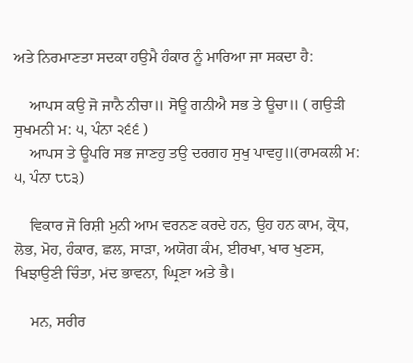ਅਤੇ ਨਿਰਮਾਣਤਾ ਸਦਕਾ ਹਉਮੈ ਹੰਕਾਰ ਨੂੰ ਮਾਰਿਆ ਜਾ ਸਕਦਾ ਹੈ:

    ਆਪਸ ਕਉ ਜੋ ਜਾਨੈ ਨੀਚਾ॥ ਸੋਊ ਗਨੀਐ ਸਭ ਤੇ ਊਚਾ॥ ( ਗਉੜੀ ਸੁਖਮਨੀ ਮ: ੫, ਪੰਨਾ ੨੬੬ )
    ਆਪਸ ਤੇ ਊਪਰਿ ਸਭ ਜਾਣਹੁ ਤਉ ਦਰਗਹ ਸੁਖੁ ਪਾਵਹੁ॥(ਰਾਮਕਲੀ ਮ: ੫, ਪੰਨਾ ੮੮੩)

    ਵਿਕਾਰ ਜੋ ਰਿਸ਼ੀ ਮੁਨੀ ਆਮ ਵਰਨਣ ਕਰਦੇ ਹਨ, ਉਹ ਹਨ ਕਾਮ, ਕ੍ਰੋਧ, ਲੋਭ, ਮੋਹ, ਹੰਕਾਰ, ਛਲ, ਸਾੜਾ, ਅਯੋਗ ਕੰਮ, ਈਰਖਾ, ਖਾਰ ਖੁਣਸ, ਖਿਝਾਉਣੀ ਚਿੰਤਾ, ਮਂਦ ਭਾਵਨਾ, ਘ੍ਰਿਣਾ ਅਤੇ ਭੈ।

    ਮਨ, ਸਰੀਰ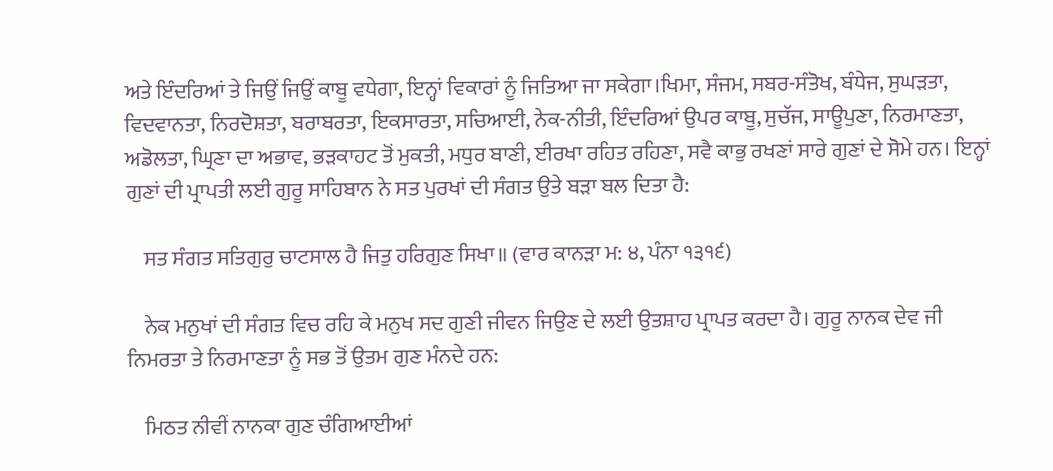ਅਤੇ ਇੰਦਰਿਆਂ ਤੇ ਜਿਉਂ ਜਿਉਂ ਕਾਬੂ ਵਧੇਗਾ, ਇਨ੍ਹਾਂ ਵਿਕਾਰਾਂ ਨੂੰ ਜਿਤਿਆ ਜਾ ਸਕੇਗਾ।ਖਿਮਾ, ਸੰਜਮ, ਸਬਰ-ਸੰਤੋਖ, ਬੰਧੇਜ, ਸੁਘੜਤਾ, ਵਿਦਵਾਨਤਾ, ਨਿਰਦੋਸ਼ਤਾ, ਬਰਾਬਰਤਾ, ਇਕਸਾਰਤਾ, ਸਚਿਆਈ, ਨੇਕ-ਨੀਤੀ, ਇੰਦਰਿਆਂ ਉਪਰ ਕਾਬੂ, ਸੁਚੱਜ, ਸਾਊਪੁਣਾ, ਨਿਰਮਾਣਤਾ, ਅਡੋਲਤਾ, ਘ੍ਰਿਣਾ ਦਾ ਅਭਾਵ, ਭੜਕਾਹਟ ਤੋਂ ਮੁਕਤੀ, ਮਧੁਰ ਬਾਣੀ, ਈਰਖਾ ਰਹਿਤ ਰਹਿਣਾ, ਸਵੈ ਕਾਭੁ ਰਖਣਾਂ ਸਾਰੇ ਗੁਣਾਂ ਦੇ ਸੋਮੇ ਹਨ। ਇਨ੍ਹਾਂ ਗੁਣਾਂ ਦੀ ਪ੍ਰਾਪਤੀ ਲਈ ਗੁਰੂ ਸਾਹਿਬਾਨ ਨੇ ਸਤ ਪੁਰਖਾਂ ਦੀ ਸੰਗਤ ਉਤੇ ਬੜਾ ਬਲ ਦਿਤਾ ਹੈ:

    ਸਤ ਸੰਗਤ ਸਤਿਗੁਰੁ ਚਾਟਸਾਲ ਹੈ ਜਿਤੁ ਹਰਿਗੁਣ ਸਿਖਾ॥ (ਵਾਰ ਕਾਨੜਾ ਮ: ੪, ਪੰਨਾ ੧੩੧੬)

    ਨੇਕ ਮਨੁਖਾਂ ਦੀ ਸੰਗਤ ਵਿਚ ਰਹਿ ਕੇ ਮਨੁਖ ਸਦ ਗੁਣੀ ਜੀਵਨ ਜਿਉਣ ਦੇ ਲਈ ਉਤਸ਼ਾਹ ਪ੍ਰਾਪਤ ਕਰਦਾ ਹੈ। ਗੁਰੂ ਨਾਨਕ ਦੇਵ ਜੀ ਨਿਮਰਤਾ ਤੇ ਨਿਰਮਾਣਤਾ ਨੂੰ ਸਭ ਤੋਂ ਉਤਮ ਗੁਣ ਮੰਨਦੇ ਹਨ:

    ਮਿਠਤ ਨੀਵੀਂ ਨਾਨਕਾ ਗੁਣ ਚੰਗਿਆਈਆਂ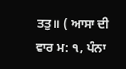ਤਤੁ॥ ( ਆਸਾ ਦੀ ਵਾਰ ਮ: ੧, ਪੰਨਾ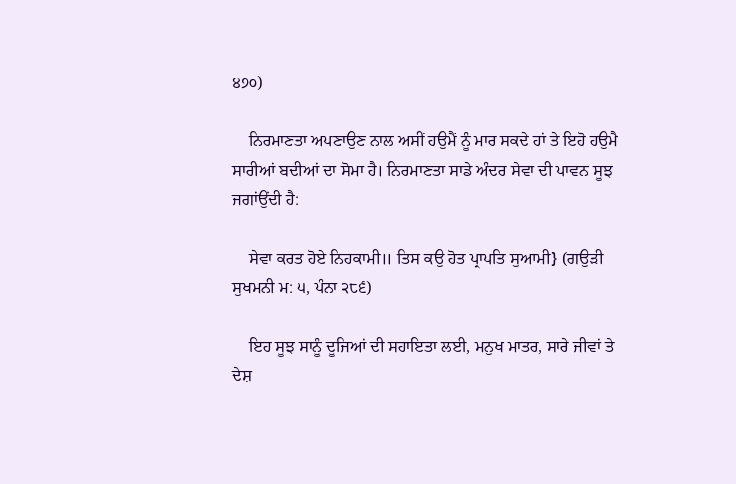੪੭੦)

    ਨਿਰਮਾਣਤਾ ਅਪਣਾਉਣ ਨਾਲ ਅਸੀਂ ਹਉਮੈਂ ਨੂੰ ਮਾਰ ਸਕਦੇ ਹਾਂ ਤੇ ਇਹੋ ਹਉਮੈ ਸਾਰੀਆਂ ਬਦੀਆਂ ਦਾ ਸੋਮਾ ਹੈ। ਨਿਰਮਾਣਤਾ ਸਾਡੇ ਅੰਦਰ ਸੇਵਾ ਦੀ ਪਾਵਨ ਸੂਝ ਜਗਾਂਉਂਦੀ ਹੈ:

    ਸੇਵਾ ਕਰਤ ਹੋਏ ਨਿਹਕਾਮੀ॥ ਤਿਸ ਕਉ ਹੋਤ ਪ੍ਰਾਪਤਿ ਸੁਆਮੀ} (ਗਉੜੀ ਸੁਖਮਨੀ ਮ: ੫, ਪੰਨਾ ੨੮੬)

    ਇਹ ਸੂਝ ਸਾਨੂੰ ਦੂਜਿਆਂ ਦੀ ਸਹਾਇਤਾ ਲਈ, ਮਨੁਖ ਮਾਤਰ, ਸਾਰੇ ਜੀਵਾਂ ਤੇ ਦੇਸ਼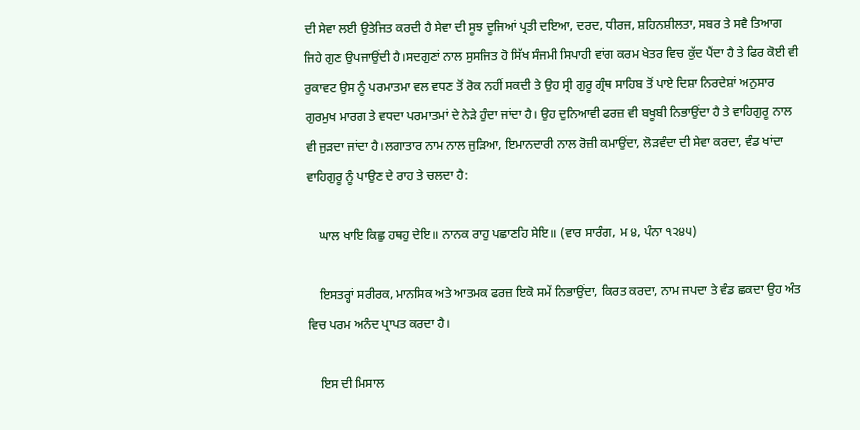ਦੀ ਸੇਵਾ ਲਈ ਉਤੇਜਿਤ ਕਰਦੀ ਹੈ ਸੇਵਾ ਦੀ ਸੂਝ ਦੂਜਿਆਂ ਪ੍ਰਤੀ ਦਇਆ, ਦਰਦ, ਧੀਰਜ, ਸ਼ਹਿਨਸ਼ੀਲਤਾ, ਸਬਰ ਤੇ ਸਵੈ ਤਿਆਗ ਜਿਹੇ ਗੁਣ ਉਪਜਾਉਂਦੀ ਹੈ।ਸਦਗੁਣਾਂ ਨਾਲ ਸੁਸਜਿਤ ਹੋ ਸਿੱਖ ਸੰਜਮੀ ਸਿਪਾਹੀ ਵਾਂਗ ਕਰਮ ਖੇਤਰ ਵਿਚ ਕੁੱਦ ਪੈਂਦਾ ਹੈ ਤੇ ਫਿਰ ਕੋਈ ਵੀ ਰੁਕਾਵਟ ਉਸ ਨੂੰ ਪਰਮਾਤਮਾ ਵਲ ਵਧਣ ਤੋਂ ਰੋਕ ਨਹੀਂ ਸਕਦੀ ਤੇ ਉਹ ਸ੍ਰੀ ਗੁਰੂ ਗ੍ਰੰਥ ਸਾਹਿਬ ਤੋਂ ਪਾਏ ਦਿਸ਼ਾ ਨਿਰਦੇਸ਼ਾਂ ਅਨੁਸਾਰ ਗੁਰਮੁਖ ਮਾਰਗ ਤੇ ਵਧਦਾ ਪਰਮਾਤਮਾਂ ਦੇ ਨੇੜੇ ਹੁੰਦਾ ਜਾਂਦਾ ਹੈ। ਉਹ ਦੁਨਿਆਵੀ ਫਰਜ਼ ਵੀ ਬਖੂਬੀ ਨਿਭਾਉਂਦਾ ਹੈ ਤੇ ਵਾਹਿਗੁਰੂ ਨਾਲ ਵੀ ਜੁੜਦਾ ਜਾਂਦਾ ਹੈ।ਲਗਾਤਾਰ ਨਾਮ ਨਾਲ ਜੁੜਿਆ, ਇਮਾਨਦਾਰੀ ਨਾਲ ਰੋਜ਼ੀ ਕਮਾਉਂਦਾ, ਲੋੜਵੰਦਾ ਦੀ ਸੇਵਾ ਕਰਦਾ, ਵੰਡ ਖਾਂਦਾ ਵਾਹਿਗੁਰੂ ਨੂੰ ਪਾਉਣ ਦੇ ਰਾਹ ਤੇ ਚਲਦਾ ਹੈ:

    ਘਾਲ ਖਾਇ ਕਿਛੁ ਹਥਹੁ ਦੇਇ॥ ਨਾਨਕ ਰਾਹੁ ਪਛਾਣਹਿ ਸੇਇ॥ (ਵਾਰ ਸਾਰੰਗ, ਮ ੪, ਪੰਨਾ ੧੨੪੫)

    ਇਸਤਰ੍ਹਾਂ ਸਰੀਰਕ, ਮਾਨਸਿਕ ਅਤੇ ਆਤਮਕ ਫਰਜ਼ ਇਕੋ ਸਮੇਂ ਨਿਭਾਉਂਦਾ, ਕਿਰਤ ਕਰਦਾ, ਨਾਮ ਜਪਦਾ ਤੇ ਵੰਡ ਛਕਦਾ ਉਹ ਅੰਤ ਵਿਚ ਪਰਮ ਅਨੰਦ ਪ੍ਰਾਪਤ ਕਰਦਾ ਹੈ।

    ਇਸ ਦੀ ਮਿਸਾਲ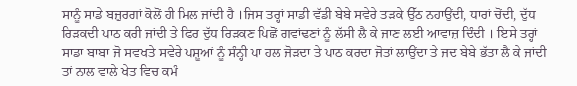ਸਾਨੂੰ ਸਾਡੇ ਬਜ਼ੁਰਗਾਂ ਕੋਲੋਂ ਹੀ ਮਿਲ ਜਾਂਦੀ ਹੈ ।ਜਿਸ ਤਰ੍ਹਾਂ ਸਾਡੀ ਵੱਡੀ ਬੇਬੇ ਸਵੇਰੇ ਤੜਕੇ ਉੱਠ ਨਹਾਉਂਦੀ, ਧਾਰਾਂ ਚੋਂਦੀ, ਦੁੱਧ ਰਿੜਕਦੀ ਪਾਠ ਕਰੀ ਜਾਂਦੀ ਤੇ ਫਿਰ ਦੁੱਧ ਰਿੜਕਣ ਪਿਛੋਂ ਗਵਾਂਢਣਾਂ ਨੂੰ ਲੱਸੀ ਲੈ ਕੇ ਜਾਣ ਲਈ ਆਵਾਜ਼ ਦਿੰਦੀ । ਇਸੇ ਤਰ੍ਹਾਂ ਸਾਡਾ ਬਾਬਾ ਜੋ ਸਵਖਤੇ ਸਵੇਰੇ ਪਸ਼ੂਆਂ ਨੂੰ ਸੰਨ੍ਹੀ ਪਾ ਹਲ ਜੋੜਦਾ ਤੇ ਪਾਠ ਕਰਦਾ ਜੋਤਾਂ ਲਾਉਂਦਾ ਤੇ ਜਦ ਬੇਬੇ ਭੱਤਾ ਲੈ ਕੇ ਜਾਂਦੀ ਤਾਂ ਨਾਲ ਵਾਲੇ ਖੇਤ ਵਿਚ ਕਮੰ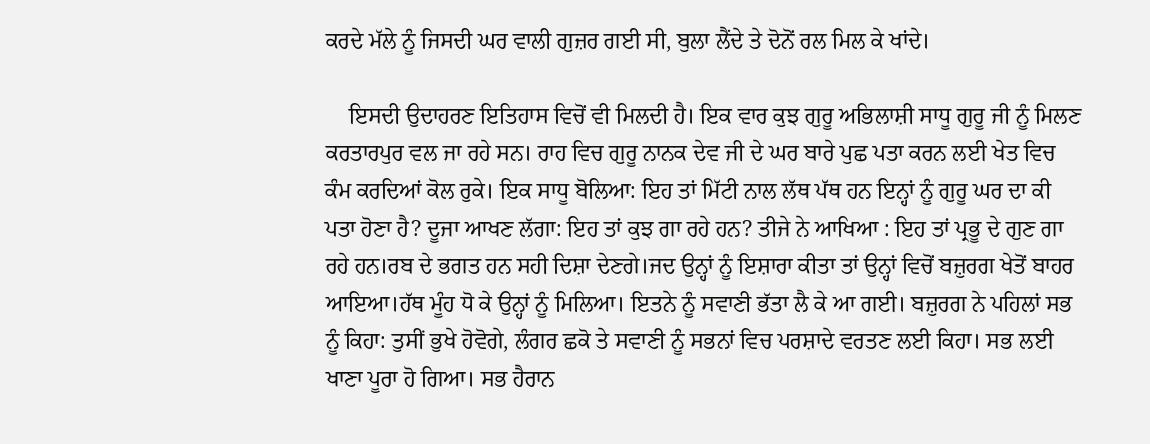ਕਰਦੇ ਮੱਲੇ ਨੂੰ ਜਿਸਦੀ ਘਰ ਵਾਲੀ ਗੁਜ਼ਰ ਗਈ ਸੀ, ਬੁਲਾ ਲੈਂਦੇ ਤੇ ਦੋਨੋਂ ਰਲ ਮਿਲ ਕੇ ਖਾਂਦੇ।

    ਇਸਦੀ ਉਦਾਹਰਣ ਇਤਿਹਾਸ ਵਿਚੋਂ ਵੀ ਮਿਲਦੀ ਹੈ। ਇਕ ਵਾਰ ਕੁਝ ਗੁਰੂ ਅਭਿਲਾਸ਼ੀ ਸਾਧੂ ਗੁਰੂ ਜੀ ਨੂੰ ਮਿਲਣ ਕਰਤਾਰਪੁਰ ਵਲ ਜਾ ਰਹੇ ਸਨ। ਰਾਹ ਵਿਚ ਗੁਰੂ ਨਾਨਕ ਦੇਵ ਜੀ ਦੇ ਘਰ ਬਾਰੇ ਪੁਛ ਪਤਾ ਕਰਨ ਲਈ ਖੇਤ ਵਿਚ ਕੰਮ ਕਰਦਿਆਂ ਕੋਲ ਰੁਕੇ। ਇਕ ਸਾਧੂ ਬੋਲਿਆ: ਇਹ ਤਾਂ ਮਿੱਟੀ ਨਾਲ ਲੱਥ ਪੱਥ ਹਨ ਇਨ੍ਹਾਂ ਨੂੰ ਗੁਰੂ ਘਰ ਦਾ ਕੀ ਪਤਾ ਹੋਣਾ ਹੈ? ਦੂਜਾ ਆਖਣ ਲੱਗਾ: ਇਹ ਤਾਂ ਕੁਝ ਗਾ ਰਹੇ ਹਨ? ਤੀਜੇ ਨੇ ਆਖਿਆ : ਇਹ ਤਾਂ ਪ੍ਰਭੂ ਦੇ ਗੁਣ ਗਾ ਰਹੇ ਹਨ।ਰਬ ਦੇ ਭਗਤ ਹਨ ਸਹੀ ਦਿਸ਼ਾ ਦੇਣਗੇ।ਜਦ ਉਨ੍ਹਾਂ ਨੂੰ ਇਸ਼ਾਰਾ ਕੀਤਾ ਤਾਂ ਉਨ੍ਹਾਂ ਵਿਚੋਂ ਬਜ਼ੁਰਗ ਖੇਤੋਂ ਬਾਹਰ ਆਇਆ।ਹੱਥ ਮੂੰਹ ਧੋ ਕੇ ਉਨ੍ਹਾਂ ਨੂੰ ਮਿਲਿਆ। ਇਤਨੇ ਨੂੰ ਸਵਾਣੀ ਭੱਤਾ ਲੈ ਕੇ ਆ ਗਈ। ਬਜ਼ੁਰਗ ਨੇ ਪਹਿਲਾਂ ਸਭ ਨੂੰ ਕਿਹਾ: ਤੁਸੀਂ ਭੁਖੇ ਹੋਵੋਗੇ, ਲੰਗਰ ਛਕੋ ਤੇ ਸਵਾਣੀ ਨੂੰ ਸਭਨਾਂ ਵਿਚ ਪਰਸ਼ਾਦੇ ਵਰਤਣ ਲਈ ਕਿਹਾ। ਸਭ ਲਈ ਖਾਣਾ ਪੂਰਾ ਹੋ ਗਿਆ। ਸਭ ਹੈਰਾਨ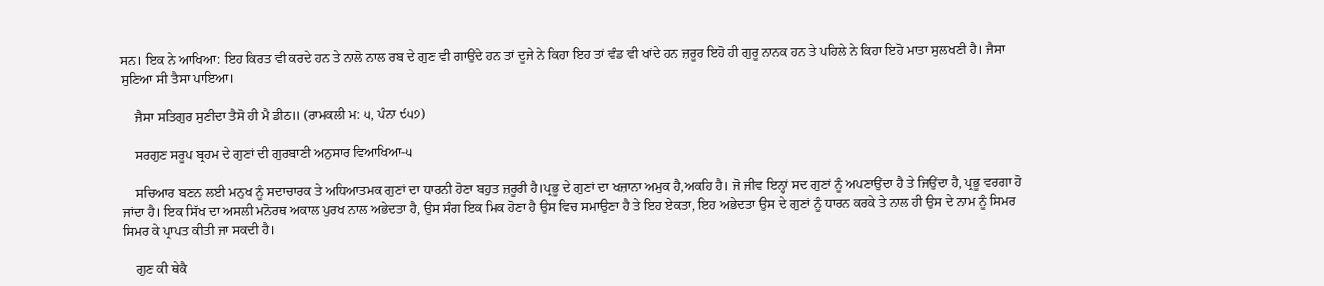ਸਨ। ਇਕ ਨੇ ਆਖਿਆ: ਇਹ ਕਿਰਤ ਵੀ ਕਰਦੇ ਹਨ ਤੇ ਨਾਲੋ ਨਾਲ ਰਬ ਦੇ ਗੁਣ ਵੀ ਗਾਉਂਦੇ ਹਨ ਤਾਂ ਦੂਜੇ ਨੇ ਕਿਹਾ ਇਹ ਤਾਂ ਵੰਡ ਵੀ ਖਾਂਦੇ ਹਨ ਜ਼ਰੂਰ ਇਹੋ ਹੀ ਗੁਰੂ ਨਾਨਕ ਹਨ ਤੇ ਪਹਿਲੇ ਨੇ ਕਿਹਾ ਇਹੋ ਮਾਤਾ ਸੁਲਖਣੀ ਹੈ। ਜੈਸਾ ਸੁਣਿਆ ਸੀ ਤੈਸਾ ਪਾਇਆ।

    ਜੈਸਾ ਸਤਿਗੁਰ ਸੁਣੀਦਾ ਤੈਸੋ ਹੀ ਮੈ ਡੀਠ॥ (ਰਾਮਕਲੀ ਮ: ੫, ਪੰਨਾ ੯੫੭)

    ਸਰਗੁਣ ਸਰੂਪ ਬ੍ਰਹਮ ਦੇ ਗੁਣਾਂ ਦੀ ਗੁਰਬਾਣੀ ਅਨੁਸਾਰ ਵਿਆਖਿਆ-੫

    ਸਚਿਆਰ ਬਣਨ ਲਈ ਮਨੁਖ ਨੂੰ ਸਦਾਚਾਰਕ ਤੇ ਅਧਿਆਤਮਕ ਗੁਣਾਂ ਦਾ ਧਾਰਨੀ ਹੋਣਾ ਬਹੁਤ ਜ਼ਰੂਰੀ ਹੈ।ਪ੍ਰਭੂ ਦੇ ਗੁਣਾਂ ਦਾ ਖਜ਼ਾਨਾ ਅਮੁਕ ਹੈ,ਅਕਹਿ ਹੈ। ਜੋ ਜੀਵ ਇਨ੍ਹਾਂ ਸਦ ਗੁਣਾਂ ਨੂੰ ਅਪਣਾਉਂਦਾ ਹੈ ਤੇ ਜਿਉਂਦਾ ਹੈ, ਪ੍ਰਭੂ ਵਰਗਾ ਹੋ ਜਾਂਦਾ ਹੈ। ਇਕ ਸਿੱਖ ਦਾ ਅਸਲੀ ਮਨੋਰਥ ਅਕਾਲ ਪੁਰਖ ਨਾਲ ਅਭੇਦਤਾ ਹੈ, ਉਸ ਸੰਗ ਇਕ ਮਿਕ ਹੋਣਾ ਹੈ ਉਸ ਵਿਚ ਸਮਾਉਣਾ ਹੈ ਤੇ ਇਹ ਏਕਤਾ, ਇਹ ਅਭੇਦਤਾ ਉਸ ਦੇ ਗੁਣਾਂ ਨੂੰ ਧਾਰਨ ਕਰਕੇ ਤੇ ਨਾਲ ਹੀ ਉਸ ਦੇ ਨਾਮ ਨੂੰ ਸਿਮਰ ਸਿਮਰ ਕੇ ਪ੍ਰਾਪਤ ਕੀਤੀ ਜਾ ਸਕਦੀ ਹੈ।

    ਗੁਣ ਕੀ ਥੇਕੈ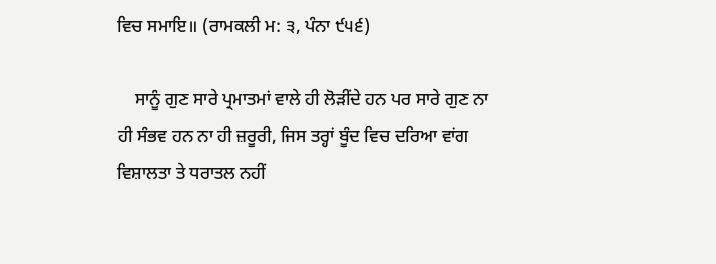ਵਿਚ ਸਮਾਇ॥ (ਰਾਮਕਲੀ ਮ: ੩, ਪੰਨਾ ੯੫੬)

    ਸਾਨੂੰ ਗੁਣ ਸਾਰੇ ਪ੍ਰਮਾਤਮਾਂ ਵਾਲੇ ਹੀ ਲੋੜੀਂਦੇ ਹਨ ਪਰ ਸਾਰੇ ਗੁਣ ਨਾ ਹੀ ਸੰਭਵ ਹਨ ਨਾ ਹੀ ਜ਼ਰੂਰੀ, ਜਿਸ ਤਰ੍ਹਾਂ ਬੂੰਦ ਵਿਚ ਦਰਿਆ ਵਾਂਗ ਵਿਸ਼ਾਲਤਾ ਤੇ ਧਰਾਤਲ ਨਹੀਂ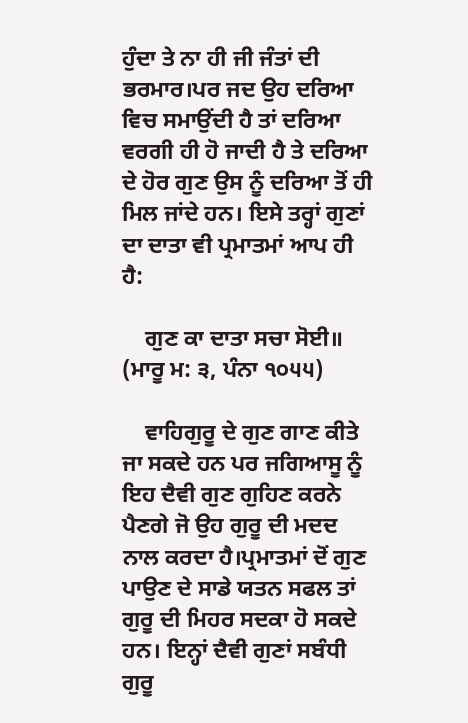ਹੁੰਦਾ ਤੇ ਨਾ ਹੀ ਜੀ ਜੰਤਾਂ ਦੀ ਭਰਮਾਰ।ਪਰ ਜਦ ਉਹ ਦਰਿਆ ਵਿਚ ਸਮਾਉਂਦੀ ਹੈ ਤਾਂ ਦਰਿਆ ਵਰਗੀ ਹੀ ਹੋ ਜਾਦੀ ਹੈ ਤੇ ਦਰਿਆ ਦੇ ਹੋਰ ਗੁਣ ਉਸ ਨੂੰ ਦਰਿਆ ਤੋਂ ਹੀ ਮਿਲ ਜਾਂਦੇ ਹਨ। ਇਸੇ ਤਰ੍ਹਾਂ ਗੁਣਾਂ ਦਾ ਦਾਤਾ ਵੀ ਪ੍ਰਮਾਤਮਾਂ ਆਪ ਹੀ ਹੈ:

    ਗੁਣ ਕਾ ਦਾਤਾ ਸਚਾ ਸੋਈ॥ (ਮਾਰੂ ਮ: ੩, ਪੰਨਾ ੧੦੫੫)

    ਵਾਹਿਗੁਰੂ ਦੇ ਗੁਣ ਗਾਣ ਕੀਤੇ ਜਾ ਸਕਦੇ ਹਨ ਪਰ ਜਗਿਆਸੂ ਨੂੰ ਇਹ ਦੈਵੀ ਗੁਣ ਗੁਹਿਣ ਕਰਨੇ ਪੈਣਗੇ ਜੋ ਉਹ ਗੁਰੂ ਦੀ ਮਦਦ ਨਾਲ ਕਰਦਾ ਹੈ।ਪ੍ਰਮਾਤਮਾਂ ਦੋਂ ਗੁਣ ਪਾਉਣ ਦੇ ਸਾਡੇ ਯਤਨ ਸਫਲ ਤਾਂ ਗੁਰੂ ਦੀ ਮਿਹਰ ਸਦਕਾ ਹੋ ਸਕਦੇ ਹਨ। ਇਨ੍ਹਾਂ ਦੈਵੀ ਗੁਣਾਂ ਸਬੰਧੀ ਗੁਰੂ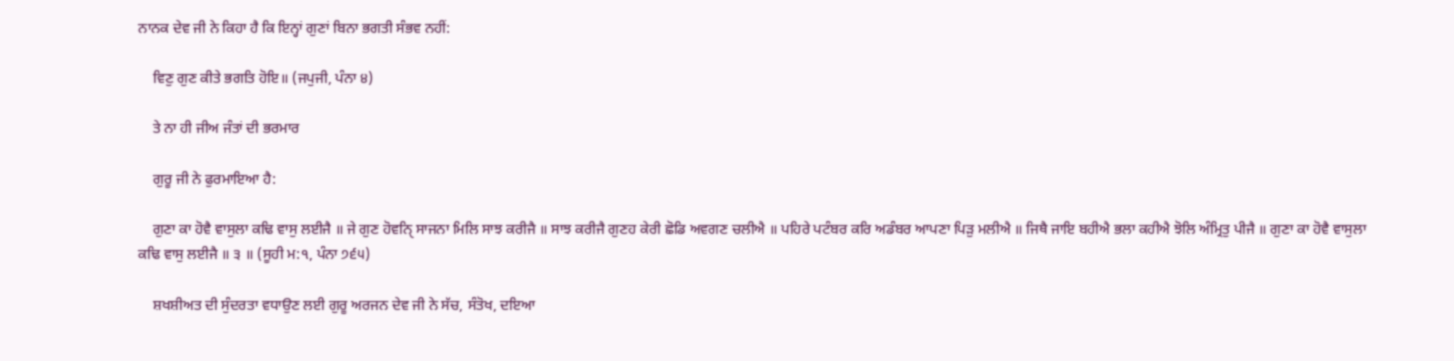ਨਾਨਕ ਦੇਵ ਜੀ ਨੇ ਕਿਹਾ ਹੈ ਕਿ ਇਨ੍ਹਾਂ ਗੁਣਾਂ ਬਿਨਾ ਭਗਤੀ ਸੰਭਵ ਨਹੀਂ:

    ਵਿਣੁ ਗੁਣ ਕੀਤੇ ਭਗਤਿ ਹੋਇ॥ (ਜਪੁਜੀ, ਪੰਨਾ ੪)

    ਤੇ ਨਾ ਹੀ ਜੀਅ ਜੰਤਾਂ ਦੀ ਭਰਮਾਰ

    ਗੁਰੂ ਜੀ ਨੇ ਫੁਰਮਾਇਆ ਹੈ:

    ਗੁਣਾ ਕਾ ਹੋਵੈ ਵਾਸੁਲਾ ਕਢਿ ਵਾਸੁ ਲਈਜੈ ॥ ਜੇ ਗੁਣ ਹੋਵਨਿੑ ਸਾਜਨਾ ਮਿਲਿ ਸਾਝ ਕਰੀਜੈ ॥ ਸਾਝ ਕਰੀਜੈ ਗੁਣਹ ਕੇਰੀ ਛੋਡਿ ਅਵਗਣ ਚਲੀਐ ॥ ਪਹਿਰੇ ਪਟੰਬਰ ਕਰਿ ਅਡੰਬਰ ਆਪਣਾ ਪਿੜੁ ਮਲੀਐ ॥ ਜਿਥੈ ਜਾਇ ਬਹੀਐ ਭਲਾ ਕਹੀਐ ਝੋਲਿ ਅੰਮ੍ਰਿਤੁ ਪੀਜੈ ॥ ਗੁਣਾ ਕਾ ਹੋਵੈ ਵਾਸੁਲਾ ਕਢਿ ਵਾਸੁ ਲਈਜੈ ॥ ੩ ॥ (ਸੂਹੀ ਮ:੧, ਪੰਨਾ ੭੬੫)

    ਸ਼ਖਸ਼ੀਅਤ ਦੀ ਸੁੰਦਰਤਾ ਵਧਾਉਣ ਲਈ ਗੁਰੂ ਅਰਜਨ ਦੇਵ ਜੀ ਨੇ ਸੱਚ, ਸੰਤੋਖ, ਦਇਆ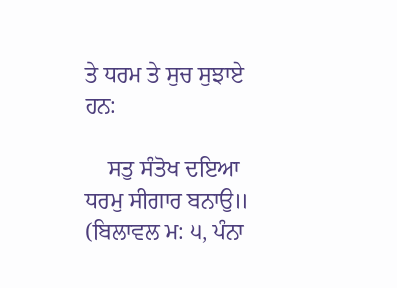ਤੇ ਧਰਮ ਤੇ ਸੁਚ ਸੁਝਾਏ ਹਨ:

    ਸਤੁ ਸੰਤੋਖ ਦਇਆ ਧਰਮੁ ਸੀਗਾਰ ਬਨਾਉ॥ (ਬਿਲਾਵਲ ਮ: ੫, ਪੰਨਾ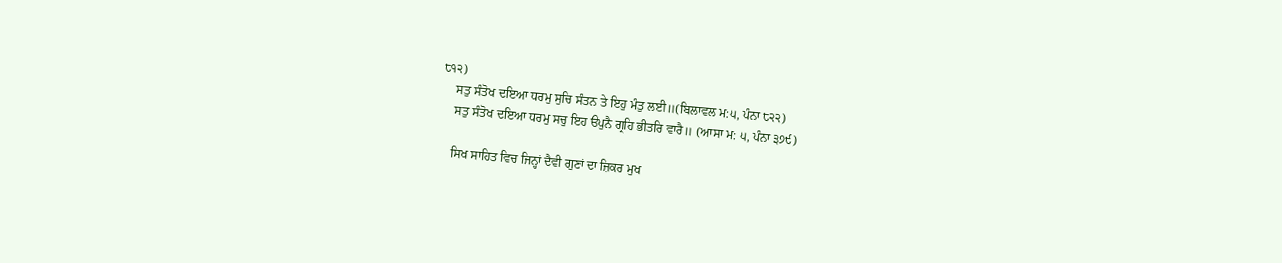੮੧੨)
    ਸਤੁ ਸੰਤੋਖ ਦਇਆ ਧਰਮੁ ਸੁਚਿ ਸੰਤਨ ਤੇ ਇਹੁ ਮੰਤੁ ਲਈ॥(ਬਿਲਾਵਲ ਮ:੫, ਪੰਨਾ ੮੨੨)
    ਸਤੁ ਸੰਤੋਖ ਦਇਆ ਧਰਮੁ ਸਚੁ ਇਹ ੳਪੁਨੈ ਗ੍ਰਹਿ ਭੀਤਰਿ ਵਾਰੈ॥ (ਆਸਾ ਮ: ੫, ਪੰਨਾ ੩੭੯)

    ਸਿਖ ਸਾਹਿਤ ਵਿਚ ਜਿਨ੍ਹਾਂ ਦੈਵੀ ਗੁਣਾਂ ਦਾ ਜ਼ਿਕਰ ਮੁਖ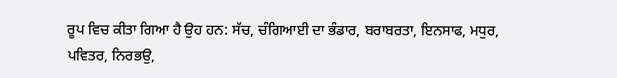ਰੂਪ ਵਿਚ ਕੀਤਾ ਗਿਆ ਹੈ ਉਹ ਹਨ: ਸੱਚ, ਚੰਗਿਆਈ ਦਾ ਭੰਡਾਰ, ਬਰਾਬਰਤਾ, ਇਨਸਾਫ, ਮਧੁਰ, ਪਵਿਤਰ, ਨਿਰਭਉ,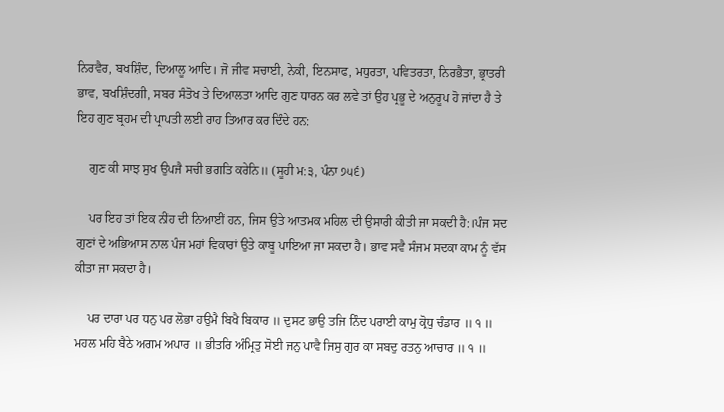ਨਿਰਵੈਰ, ਬਖਸ਼ਿੰਦ, ਦਿਆਲੂ ਆਦਿ। ਜੋ ਜੀਵ ਸਚਾਈ, ਨੇਕੀ, ਇਨਸਾਫ, ਮਧੁਰਤਾ, ਪਵਿਤਰਤਾ, ਨਿਰਭੈਤਾ, ਭ੍ਰਾਤਰੀ ਭਾਵ, ਬਖਸ਼ਿੰਦਗੀ, ਸਬਰ ਸੰਤੋਖ ਤੇ ਦਿਆਲਤਾ ਆਦਿ ਗੁਣ ਧਾਰਨ ਕਰ ਲਵੇ ਤਾਂ ਉਹ ਪ੍ਰਭੂ ਦੇ ਅਨੁਰੂਪ ਹੋ ਜਾਂਦਾ ਹੈ ਤੇ ਇਹ ਗੁਣ ਬ੍ਰਹਮ ਦੀ ਪ੍ਰਾਪਤੀ ਲਈ ਰਾਹ ਤਿਆਰ ਕਰ ਦਿੰਦੇ ਹਨ:

    ਗੁਣ ਕੀ ਸਾਝ ਸੁਖ ਉਪਜੈ ਸਚੀ ਭਗਤਿ ਕਰੇਨਿ॥ (ਸੂਹੀ ਮ:੩, ਪੰਨਾ ੭੫੬)

    ਪਰ ਇਹ ਤਾਂ ਇਕ ਨੀਂਹ ਦੀ ਨਿਆਈਂ ਹਨ, ਜਿਸ ਉਤੇ ਆਤਮਕ ਮਹਿਲ ਦੀ ਉਸਾਰੀ ਕੀਤੀ ਜਾ ਸਕਦੀ ਹੈ:।ਪੰਜ ਸਦ ਗੁਣਾਂ ਦੇ ਅਭਿਆਸ ਨਾਲ ਪੰਜ ਮਹਾਂ ਵਿਕਾਰਾਂ ਉਤੇ ਕਾਬੂ ਪਾਇਆ ਜਾ ਸਕਦਾ ਹੈ। ਭਾਵ ਸਵੈ ਸੰਜਮ ਸਦਕਾ ਕਾਮ ਨੂੰ ਵੱਸ ਕੀਤਾ ਜਾ ਸਕਦਾ ਹੈ।

    ਪਰ ਦਾਰਾ ਪਰ ਧਨੁ ਪਰ ਲੋਭਾ ਹਉਮੈ ਬਿਖੈ ਬਿਕਾਰ ॥ ਦੁਸਟ ਭਾਉ ਤਜਿ ਨਿੰਦ ਪਰਾਈ ਕਾਮੁ ਕ੍ਰੋਧੁ ਚੰਡਾਰ ॥ ੧ ॥ ਮਹਲ ਮਹਿ ਬੈਠੇ ਅਗਮ ਅਪਾਰ ॥ ਭੀਤਰਿ ਅੰਮ੍ਰਿਤੁ ਸੋਈ ਜਨੁ ਪਾਵੈ ਜਿਸੁ ਗੁਰ ਕਾ ਸਬਦੁ ਰਤਨੁ ਆਚਾਰ ॥ ੧ ॥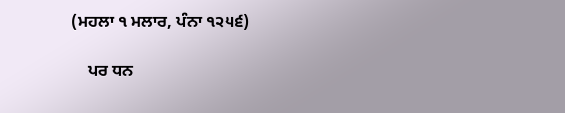(ਮਹਲਾ ੧ ਮਲਾਰ, ਪੰਨਾ ੧੨੫੬)

    ਪਰ ਧਨ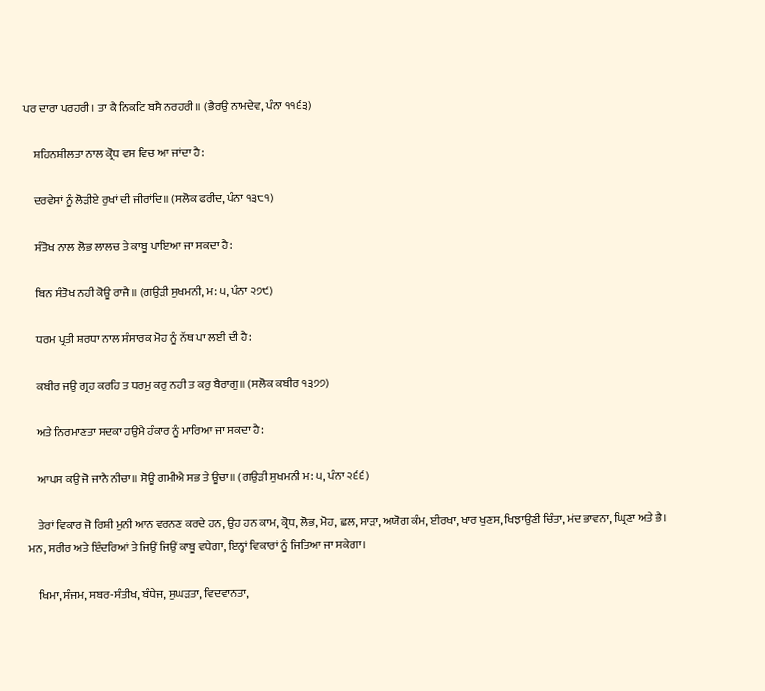ਪਰ ਦਾਰਾ ਪਰਹਰੀ। ਤਾ ਕੈ ਨਿਕਟਿ ਬਸੈ ਨਰਹਰੀ॥ (ਭੈਰਉ ਨਾਮਦੇਵ, ਪੰਨਾ ੧੧੬੩)

    ਸ਼ਹਿਨਸ਼ੀਲਤਾ ਨਾਲ ਕ੍ਰੋਧ ਵਸ ਵਿਚ ਆ ਜਾਂਦਾ ਹੈ:

    ਦਰਵੇਸਾਂ ਨੂੰ ਲੋੜੀਏ ਰੁਖਾਂ ਦੀ ਜੀਰਾਂਦਿ॥ (ਸਲੋਕ ਫਰੀਦ, ਪੰਨਾ ੧੩੮੧)

    ਸੰਤੋਖ ਨਾਲ ਲੋਭ ਲਾਲਚ ਤੇ ਕਾਬੂ ਪਾਇਆ ਜਾ ਸਕਦਾ ਹੈ:

    ਬਿਨ ਸੰਤੋਖ ਨਹੀ ਕੋਊ ਰਾਜੈ॥ (ਗਉੜੀ ਸੁਖਮਨੀ, ਮ: ੫, ਪੰਨਾ ੨੭੯)

    ਧਰਮ ਪ੍ਰਤੀ ਸ਼ਰਧਾ ਨਾਲ ਸੰਸਾਰਕ ਮੋਹ ਨੂੰ ਨੱਥ ਪਾ ਲਈ ਦੀ ਹੈ:

    ਕਬੀਰ ਜਉ ਗ੍ਰਹ ਕਰਹਿ ਤ ਧਰਮੁ ਕਰੁ ਨਹੀ ਤ ਕਰੁ ਬੈਰਾਗੁ॥ (ਸਲੋਕ ਕਬੀਰ ੧੩੭੭)

    ਅਤੇ ਨਿਰਮਾਣਤਾ ਸਦਕਾ ਹਉਮੈ ਹੰਕਾਰ ਨੂੰ ਮਾਰਿਆ ਜਾ ਸਕਦਾ ਹੈ:

    ਆਪਸ ਕਉ ਜੋ ਜਾਨੈ ਨੀਚਾ॥ ਸੋਊ ਗਮੀਐ ਸਭ ਤੇ ਊਚਾ॥ (ਗਉੜੀ ਸੁਖਮਨੀ ਮ: ੫, ਪੰਨਾ ੨੬੬)

    ਤੇਰਾਂ ਵਿਕਾਰ ਜੋ ਰਿਸ਼ੀ ਮੁਨੀ ਆਨ ਵਰਨਣ ਕਰਦੇ ਹਨ, ਉਹ ਹਨ ਕਾਮ, ਕ੍ਰੋਧ, ਲੋਭ, ਮੋਹ, ਛਲ, ਸਾੜਾ, ਅਯੋਗ ਕੰਮ, ਈਰਖਾ, ਖਾਰ ਖੁਣਸ, ਖਿਝਾਉਣੀ ਚਿੰਤਾ, ਮਂਦ ਭਾਵਨਾ, ਘ੍ਰਿਣਾ ਅਤੇ ਭੈ। ਮਨ, ਸਰੀਰ ਅਤੇ ਇੰਦਰਿਆਂ ਤੇ ਜਿਉਂ ਜਿਉਂ ਕਾਬੂ ਵਧੇਗਾ, ਇਨ੍ਹਾਂ ਵਿਕਾਰਾਂ ਨੂੰ ਜਿਤਿਆ ਜਾ ਸਕੇਗਾ।

    ਖਿਮਾ, ਸੰਜਮ, ਸਬਰ-ਸੰਤੀਖ, ਬੰਧੇਜ, ਸੁਘੜਤਾ, ਵਿਦਵਾਨਤਾ,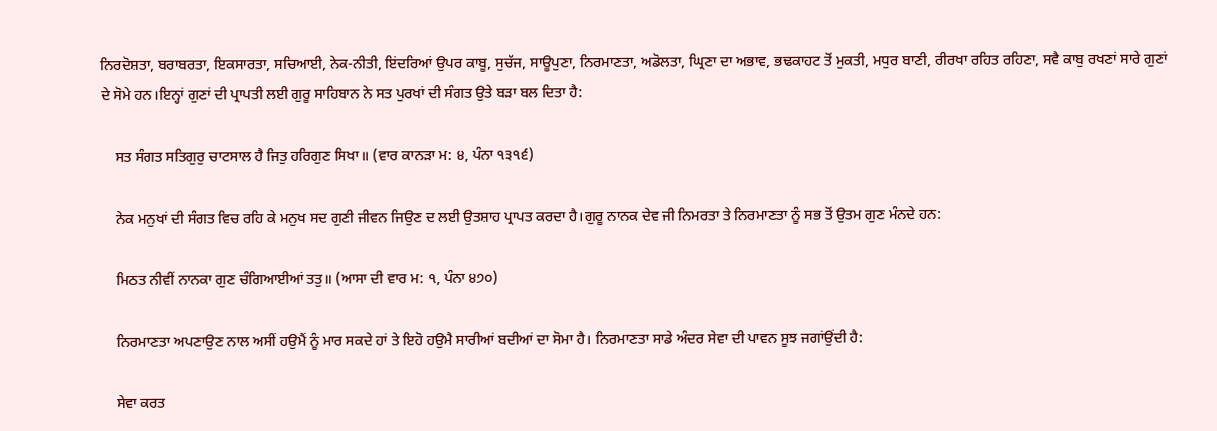ਨਿਰਦੋਸ਼ਤਾ, ਬਰਾਬਰਤਾ, ਇਕਸਾਰਤਾ, ਸਚਿਆਈ, ਨੇਕ-ਨੀਤੀ, ਇਂਦਰਿਆਂ ਉਪਰ ਕਾਬੂ, ਸੁਚੱਜ, ਸਾਊਪੁਣਾ, ਨਿਰਮਾਣਤਾ, ਅਡੋਲਤਾ, ਘ੍ਰਿਣਾ ਦਾ ਅਭਾਵ, ਭਢਕਾਹਟ ਤੋਂ ਮੁਕਤੀ, ਮਧੁਰ ਬਾਣੀ, ਰੀਰਖਾ ਰਹਿਤ ਰਹਿਣਾ, ਸਵੈ ਕਾਬੁ ਰਖਣਾਂ ਸਾਰੇ ਗੁਣਾਂ ਦੇ ਸੋਮੇ ਹਨ।ਇਨ੍ਹਾਂ ਗੁਣਾਂ ਦੀ ਪ੍ਰਾਪਤੀ ਲਈ ਗੁਰੂ ਸਾਹਿਬਾਨ ਨੇ ਸਤ ਪੁਰਖਾਂ ਦੀ ਸੰਗਤ ਉਤੇ ਬੜਾ ਬਲ ਦਿਤਾ ਹੈ:

    ਸਤ ਸੰਗਤ ਸਤਿਗੁਰੁ ਚਾਟਸਾਲ ਹੈ ਜਿਤੁ ਹਰਿਗੁਣ ਸਿਖਾ॥ (ਵਾਰ ਕਾਨੜਾ ਮ: ੪, ਪੰਨਾ ੧੩੧੬)

    ਨੇਕ ਮਨੁਖਾਂ ਦੀ ਸੰਗਤ ਵਿਚ ਰਹਿ ਕੇ ਮਨੁਖ ਸਦ ਗੁਣੀ ਜੀਵਨ ਜਿਉਣ ਦ ਲਈ ਉਤਸ਼ਾਹ ਪ੍ਰਾਪਤ ਕਰਦਾ ਹੈ।ਗੁਰੂ ਨਾਨਕ ਦੇਵ ਜੀ ਨਿਮਰਤਾ ਤੇ ਨਿਰਮਾਣਤਾ ਨੂੰ ਸਭ ਤੋਂ ਉਤਮ ਗੁਣ ਮੰਨਦੇ ਹਨ:

    ਮਿਠਤ ਨੀਵੀਂ ਨਾਨਕਾ ਗੁਣ ਚੰਗਿਆਈਆਂ ਤਤੁ॥ (ਆਸਾ ਦੀ ਵਾਰ ਮ: ੧, ਪੰਨਾ ੪੭੦)

    ਨਿਰਮਾਣਤਾ ਅਪਣਾਉਣ ਨਾਲ ਅਸੀਂ ਹਉਮੈਂ ਨੂੰ ਮਾਰ ਸਕਦੇ ਹਾਂ ਤੇ ਇਹੋ ਹਉਮੈ ਸਾਰੀਆਂ ਬਦੀਆਂ ਦਾ ਸੋਮਾ ਹੈ। ਨਿਰਮਾਣਤਾ ਸਾਡੇ ਅੰਦਰ ਸੇਵਾ ਦੀ ਪਾਵਨ ਸੂਝ ਜਗਾਂਉਂਦੀ ਹੈ:

    ਸੇਵਾ ਕਰਤ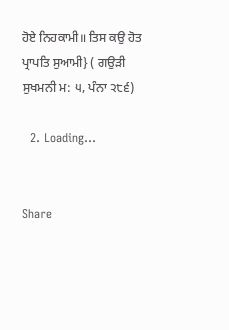ਹੋਏ ਨਿਹਕਾਮੀ॥ ਤਿਸ ਕਉ ਹੋਤ ਪ੍ਰਾਪਤਿ ਸੁਆਮੀ} ( ਗਉੜੀ ਸੁਖਮਨੀ ਮ: ੫, ਪੰਨਾ ੨੮੬)

  2. Loading...


Share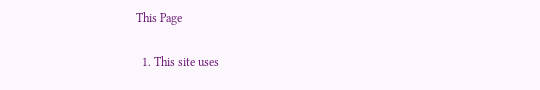This Page

  1. This site uses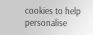cookies to help personalise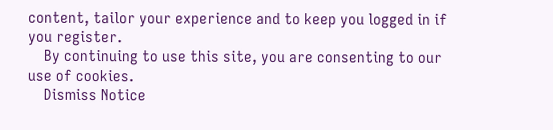content, tailor your experience and to keep you logged in if you register.
    By continuing to use this site, you are consenting to our use of cookies.
    Dismiss Notice